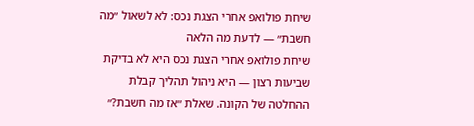שיחת פולואפ אחרי הצגת נכס: לא לשאול ״מה חשבת״ — לדעת מה הלאה
שיחת פולואפ אחרי הצגת נכס היא לא בדיקת שביעות רצון — היא ניהול תהליך קבלת ההחלטה של הקונה. שאלת ״אז מה חשבת?״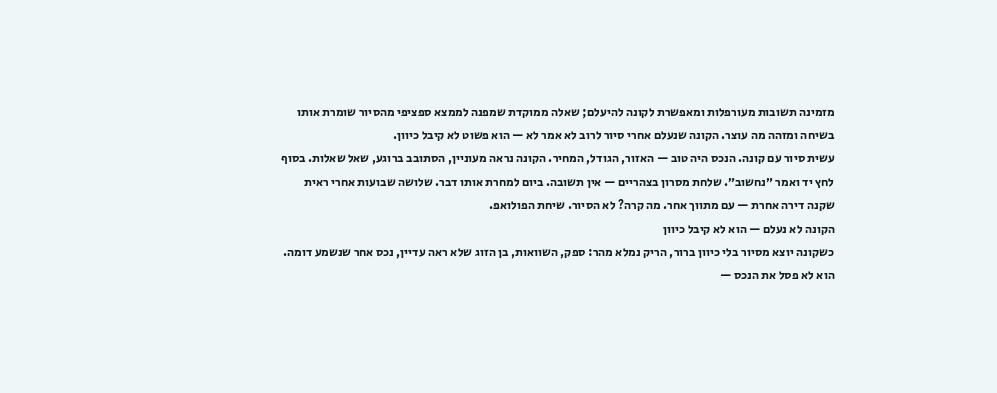מזמינה תשובות מעורפלות ומאפשרת לקונה להיעלם; שאלה ממוקדת שמפנה לממצא ספציפי מהסיור שומרת אותו בשיחה ומזהה מה עוצר. הקונה שנעלם אחרי סיור לרוב לא אמר לא — הוא פשוט לא קיבל כיוון.
עשית סיור עם קונה. הנכס היה טוב — האזור, הגודל, המחיר. הקונה נראה מעוניין, הסתובב ברוגע, שאל שאלות. בסוף לחץ יד ואמר ״נחשוב״. שלחת מסרון בצהריים — אין תשובה. ביום למחרת אותו דבר. שלושה שבועות אחרי ראית שקנה דירה אחרת — עם מתווך אחר. מה קרה? לא הסיור. שיחת הפולואפ.
הקונה לא נעלם — הוא לא קיבל כיוון
כשקונה יוצא מסיור בלי כיוון ברור, הריק נמלא מהר: ספק, השוואות, בן הזוג שלא ראה עדיין, נכס אחר שנשמע דומה. הוא לא פסל את הנכס —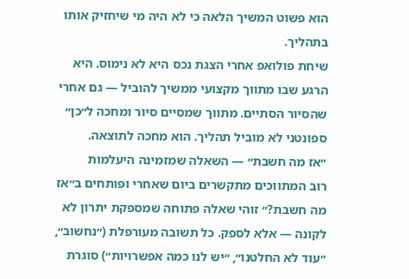הוא פשוט המשיך הלאה כי לא היה מי שיחזיק אותו בתהליך.
שיחת פולואפ אחרי הצגת נכס היא לא נימוס. היא הרגע שבו מתווך מקצועי ממשיך להוביל — גם אחרי שהסיור הסתיים. מתווך שמסיים סיור ומחכה ל״כן״ ספונטני לא מוביל תהליך. הוא מחכה לתוצאה.
״אז מה חשבת״ — השאלה שמזמינה היעלמות
רוב המתווכים מתקשרים ביום שאחרי ופותחים ב״אז מה חשבת?״ זוהי שאלה פתוחה שמספקת יתרון לא לקונה — אלא לספק. כל תשובה מעורפלת (״נחשוב״, ״עוד לא החלטנו״, ״יש לנו כמה אפשרויות״) סוגרת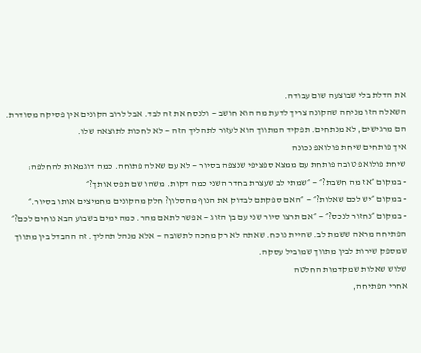את הדלת בלי שבוצעה שום עבודה.
השאלה הזו מניחה שהקונה צריך לדעת מה הוא חושב — ולנסח את זה לבד. אבל לרוב הקונים אין פסיקה מסודרת. הם מרגישים, לא מנתחים. תפקיד המתווך הוא לעזור לתהליך הזה — לא לחכות לתוצאה שלו.
איך פותחים שיחת פולואפ נכונה
שיחת פולואפ טובה פותחת עם ממצא ספציפי שנצפה בסיור — לא עם שאלה פתוחה. כמה דוגמאות להחלפה:
- במקום ״אז מה חשבת?״ — ״שמתי לב שעצרת בחדר השני כמה דקות. משהו שם תפס אותך?״
- במקום ״יש לכם שאלות?״ — ״האם ספקתם לבדוק את הנוף מהסלון? חלק מהקונים מחמיצים אותו בסיור.״
- במקום ״נחזור לנכס?״ — ״אם תרצו סיור שני עם בן הזוג — אפשר לתאם מהר. כמה ימים בשבוע הבא נוחים לכם?״
הפתיחה מראה ששמת לב. שהיית נוכח. שאתה לא רק מחכה לתשובה — אלא מנהל תהליך. זה ההבדל בין מתווך שמספק שירות לבין מתווך שמוביל עסקה.
שלוש שאלות שמקדמות החלטה
אחרי הפתיחה,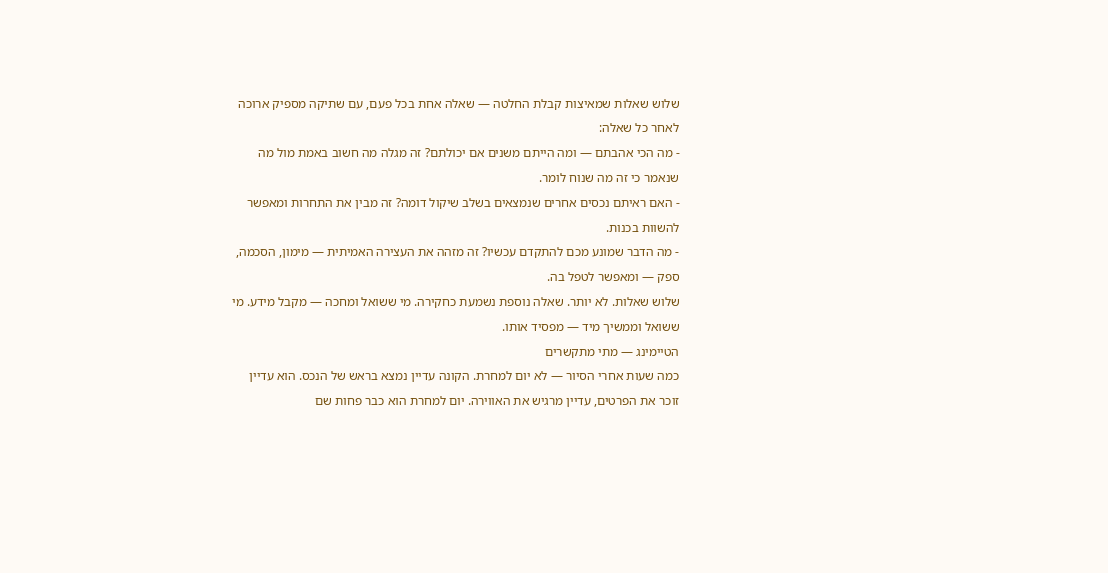שלוש שאלות שמאיצות קבלת החלטה — שאלה אחת בכל פעם, עם שתיקה מספיק ארוכה לאחר כל שאלה:
- מה הכי אהבתם — ומה הייתם משנים אם יכולתם? זה מגלה מה חשוב באמת מול מה שנאמר כי זה מה שנוח לומר.
- האם ראיתם נכסים אחרים שנמצאים בשלב שיקול דומה? זה מבין את התחרות ומאפשר להשוות בכנות.
- מה הדבר שמונע מכם להתקדם עכשיו? זה מזהה את העצירה האמיתית — מימון, הסכמה, ספק — ומאפשר לטפל בה.
שלוש שאלות. לא יותר. שאלה נוספת נשמעת כחקירה. מי ששואל ומחכה — מקבל מידע. מי ששואל וממשיך מיד — מפסיד אותו.
הטיימינג — מתי מתקשרים
כמה שעות אחרי הסיור — לא יום למחרת. הקונה עדיין נמצא בראש של הנכס. הוא עדיין זוכר את הפרטים, עדיין מרגיש את האווירה. יום למחרת הוא כבר פחות שם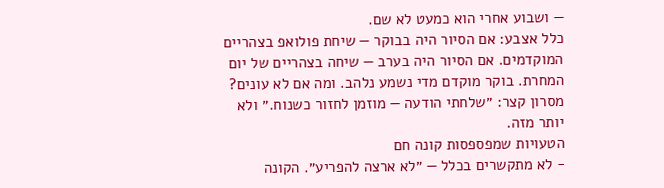— ושבוע אחרי הוא כמעט לא שם.
כלל אצבע: אם הסיור היה בבוקר — שיחת פולואפ בצהריים המוקדמים. אם הסיור היה בערב — שיחה בצהריים של יום המחרת. בוקר מוקדם מדי נשמע נלהב. ומה אם לא עונים? מסרון קצר: ״שלחתי הודעה — מוזמן לחזור כשנוח.״ ולא יותר מזה.
הטעויות שמפספסות קונה חם
- לא מתקשרים בכלל — ״לא ארצה להפריע״. הקונה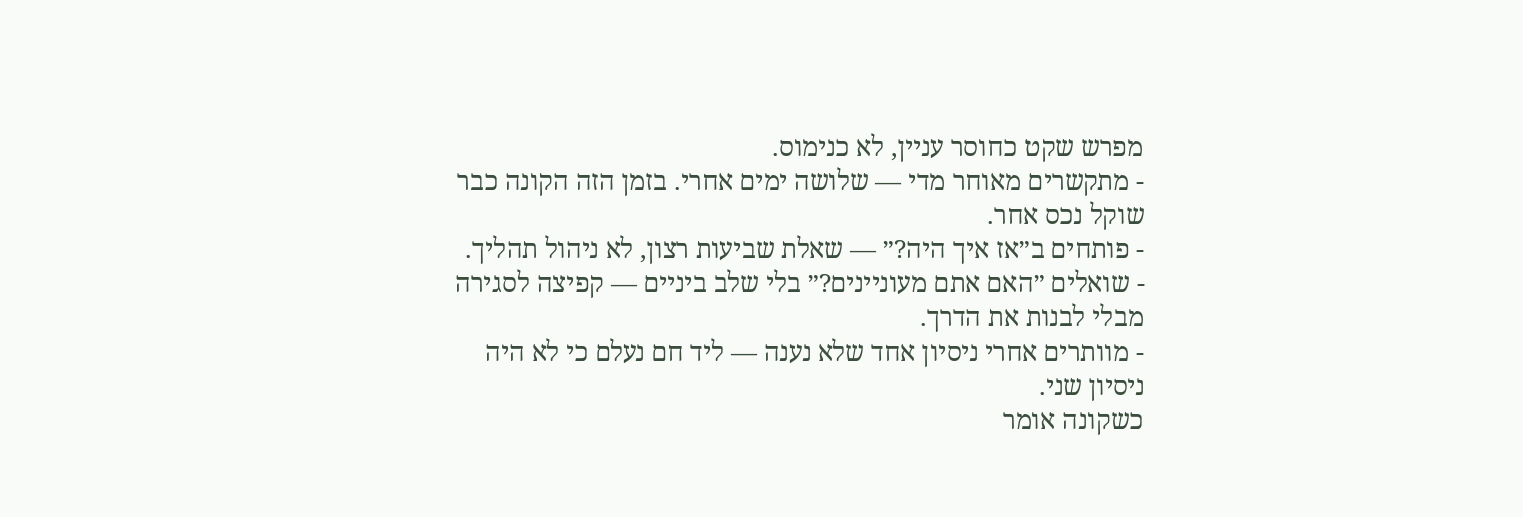מפרש שקט כחוסר עניין, לא כנימוס.
- מתקשרים מאוחר מדי — שלושה ימים אחרי. בזמן הזה הקונה כבר שוקל נכס אחר.
- פותחים ב״אז איך היה?״ — שאלת שביעות רצון, לא ניהול תהליך.
- שואלים ״האם אתם מעוניינים?״ בלי שלב ביניים — קפיצה לסגירה מבלי לבנות את הדרך.
- מוותרים אחרי ניסיון אחד שלא נענה — ליד חם נעלם כי לא היה ניסיון שני.
כשקונה אומר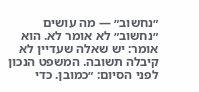״נחשוב״ — מה עושים
״נחשוב״ לא אומר לא. הוא אומר: יש שאלה שעדיין לא קיבלה תשובה. המשפט הנכון לפני הסיום: ״כמובן. כדי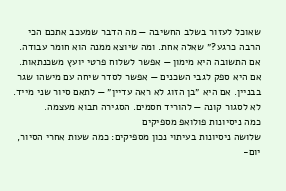שאוכל לעזור בשלב החשיבה — מה הדבר שמעכב אתכם הכי הרבה כרגע?״ שאלה אחת. ומה שיוצא ממנה הוא חומר עבודה.
אם התשובה היא מימון — אפשר לשלוח פרטי יועץ משכנתאות. אם היא ספק לגבי השכנים — אפשר לסדר שיחה עם מישהו שגר בבניין. אם היא ״בן הזוג לא ראה עדיין״ — לתאם סיור שני מייד. לא לסגור קונה — להוריד חסמים. הסגירה תבוא מעצמה.
כמה ניסיונות פולואפ מספיקים
שלושה ניסיונות בעיתוי נכון מספיקים: כמה שעות אחרי הסיור, יום-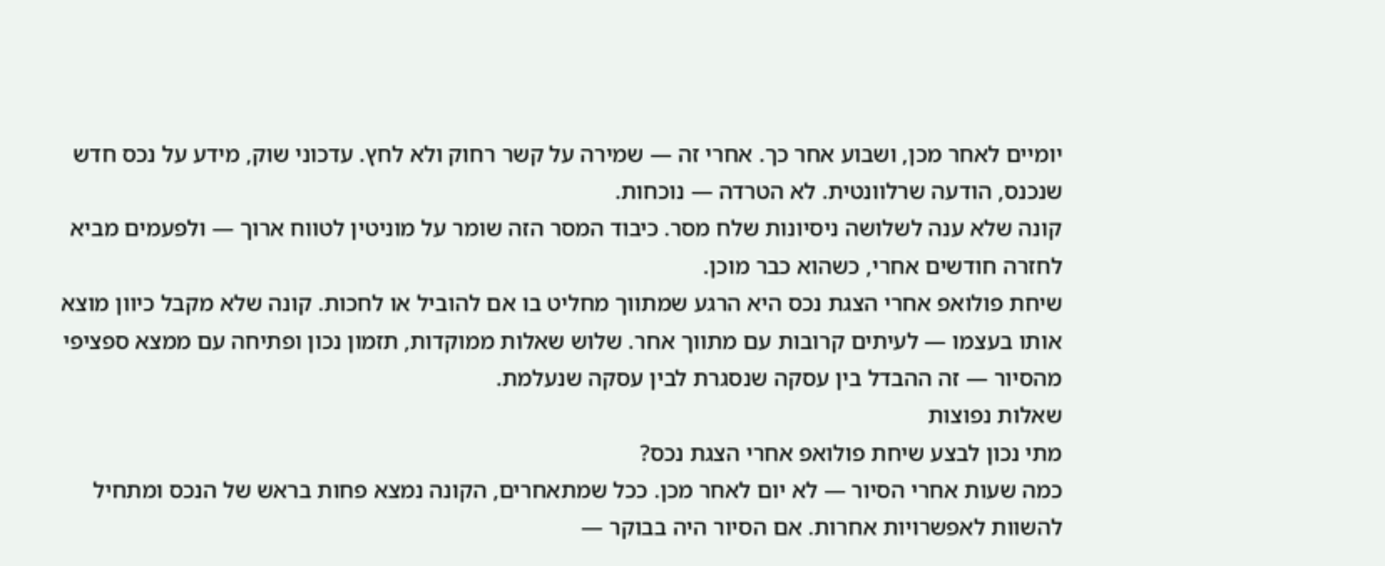יומיים לאחר מכן, ושבוע אחר כך. אחרי זה — שמירה על קשר רחוק ולא לחץ. עדכוני שוק, מידע על נכס חדש שנכנס, הודעה שרלוונטית. לא הטרדה — נוכחות.
קונה שלא ענה לשלושה ניסיונות שלח מסר. כיבוד המסר הזה שומר על מוניטין לטווח ארוך — ולפעמים מביא לחזרה חודשים אחרי, כשהוא כבר מוכן.
שיחת פולואפ אחרי הצגת נכס היא הרגע שמתווך מחליט בו אם להוביל או לחכות. קונה שלא מקבל כיוון מוצא אותו בעצמו — לעיתים קרובות עם מתווך אחר. שלוש שאלות ממוקדות, תזמון נכון ופתיחה עם ממצא ספציפי מהסיור — זה ההבדל בין עסקה שנסגרת לבין עסקה שנעלמת.
שאלות נפוצות
מתי נכון לבצע שיחת פולואפ אחרי הצגת נכס?
כמה שעות אחרי הסיור — לא יום לאחר מכן. ככל שמתאחרים, הקונה נמצא פחות בראש של הנכס ומתחיל להשוות לאפשרויות אחרות. אם הסיור היה בבוקר —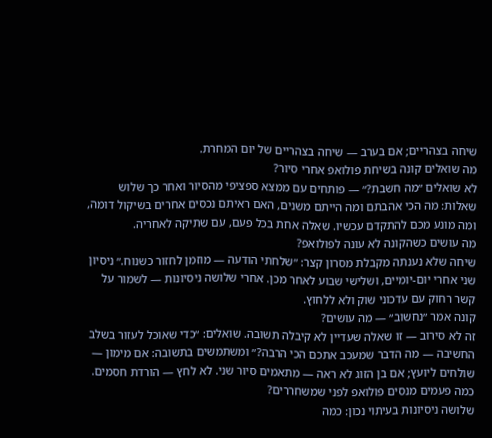שיחה בצהריים; אם בערב — שיחה בצהריים של יום המחרת.
מה שואלים קונה בשיחת פולואפ אחרי סיור?
לא שואלים ״מה חשבת?״ — פותחים עם ממצא ספציפי מהסיור ואחר כך שלוש שאלות: מה הכי אהבתם ומה הייתם משנים, האם ראיתם נכסים אחרים בשיקול דומה, ומה מונע מכם להתקדם עכשיו. שאלה אחת בכל פעם, עם שתיקה לאחריה.
מה עושים כשהקונה לא עונה לפולואפ?
שיחה שלא נענתה מקבלת מסרון קצר: ״שלחתי הודעה — מוזמן לחזור כשנוח.״ ניסיון שני אחרי יום-יומיים, ושלישי שבוע לאחר מכן. אחרי שלושה ניסיונות — לשמור על קשר רחוק עם עדכוני שוק ולא ללחוץ.
קונה אמר ״נחשוב״ — מה עושים?
זה לא סירוב — זו שאלה שעדיין לא קיבלה תשובה. שואלים: ״כדי שאוכל לעזור בשלב החשיבה — מה הדבר שמעכב אתכם הכי הרבה?״ ומשתמשים בתשובה: אם מימון — שולחים ליועץ; אם בן הזוג לא ראה — מתאמים סיור שני. לא לחץ — הורדת חסמים.
כמה פעמים מנסים פולואפ לפני שמשחררים?
שלושה ניסיונות בעיתוי נכון: כמה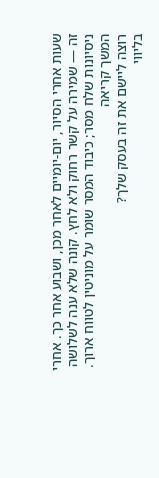שעות אחרי הסיור, יום-יומיים לאחר מכן, ושבוע אחר כך. אחרי זה — שמירה על קשר רחוק ולא לחץ. קונה שלא ענה לשלושה ניסיונות שלח מסר; כיבוד המסר שומר על מוניטין לטווח ארוך.
המשך קריאה
רוצה ליישם את זה בעסק שלך?
בליווי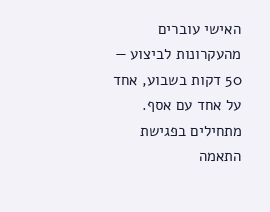האישי עוברים מהעקרונות לביצוע — 50 דקות בשבוע, אחד על אחד עם אסף. מתחילים בפגישת התאמה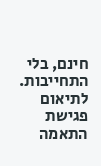חינם, בלי התחייבות.
לתיאום פגישת התאמה